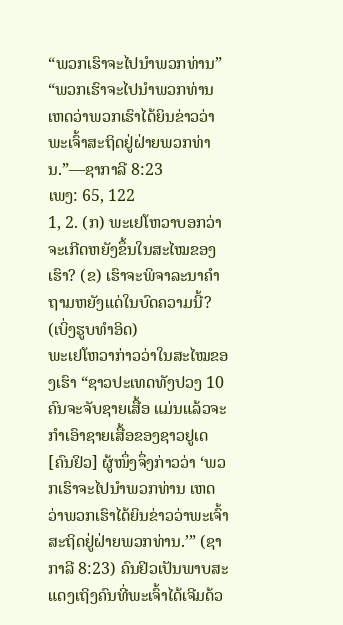“ພວກເຮົາຈະໄປນຳພວກທ່ານ”
“ພວກເຮົາຈະໄປນຳພວກທ່ານ ເຫດວ່າພວກເຮົາໄດ້ຍິນຂ່າວວ່າພະເຈົ້າສະຖິດຢູ່ຝ່າຍພວກທ່ານ.”—ຊາກາລີ 8:23
ເພງ: 65, 122
1, 2. (ກ) ພະເຢໂຫວາບອກວ່າຈະເກີດຫຍັງຂຶ້ນໃນສະໄໝຂອງເຮົາ? (ຂ) ເຮົາຈະພິຈາລະນາຄຳຖາມຫຍັງແດ່ໃນບົດຄວາມນີ້? (ເບິ່ງຮູບທຳອິດ)
ພະເຢໂຫວາກ່າວວ່າໃນສະໄໝຂອງເຮົາ “ຊາວປະເທດທັງປວງ 10 ຄົນຈະຈັບຊາຍເສື້ອ ແມ່ນແລ້ວຈະກຳເອົາຊາຍເສື້ອຂອງຊາວຢູເດ [ຄົນຢິວ] ຜູ້ໜຶ່ງຈຶ່ງກ່າວວ່າ ‘ພວກເຮົາຈະໄປນຳພວກທ່ານ ເຫດວ່າພວກເຮົາໄດ້ຍິນຂ່າວວ່າພະເຈົ້າສະຖິດຢູ່ຝ່າຍພວກທ່ານ.’” (ຊາກາລີ 8:23) ຄົນຢິວເປັນພາບສະແດງເຖິງຄົນທີ່ພະເຈົ້າໄດ້ເຈີມດ້ວ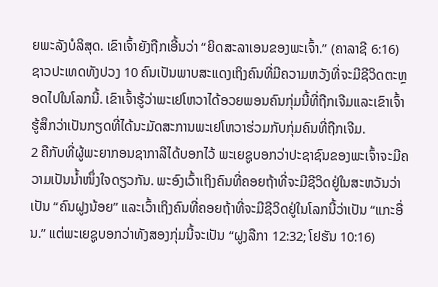ຍພະລັງບໍລິສຸດ. ເຂົາເຈົ້າຍັງຖືກເອີ້ນວ່າ “ຍິດສະລາເອນຂອງພະເຈົ້າ.” (ຄາລາຊີ 6:16) ຊາວປະເທດທັງປວງ 10 ຄົນເປັນພາບສະແດງເຖິງຄົນທີ່ມີຄວາມຫວັງທີ່ຈະມີຊີວິດຕະຫຼອດໄປໃນໂລກນີ້. ເຂົາເຈົ້າຮູ້ວ່າພະເຢໂຫວາໄດ້ອວຍພອນຄົນກຸ່ມນີ້ທີ່ຖືກເຈີມແລະເຂົາເຈົ້າຮູ້ສຶກວ່າເປັນກຽດທີ່ໄດ້ນະມັດສະການພະເຢໂຫວາຮ່ວມກັບກຸ່ມຄົນທີ່ຖືກເຈີມ.
2 ຄືກັບທີ່ຜູ້ພະຍາກອນຊາກາລີໄດ້ບອກໄວ້ ພະເຍຊູບອກວ່າປະຊາຊົນຂອງພະເຈົ້າຈະມີຄວາມເປັນນໍ້າໜຶ່ງໃຈດຽວກັນ. ພະອົງເວົ້າເຖິງຄົນທີ່ຄອຍຖ້າທີ່ຈະມີຊີວິດຢູ່ໃນສະຫວັນວ່າເປັນ “ຄົນຝູງນ້ອຍ” ແລະເວົ້າເຖິງຄົນທີ່ຄອຍຖ້າທີ່ຈະມີຊີວິດຢູ່ໃນໂລກນີ້ວ່າເປັນ “ແກະອື່ນ.” ແຕ່ພະເຍຊູບອກວ່າທັງສອງກຸ່ມນີ້ຈະເປັນ “ຝູງລືກາ 12:32; ໂຢຮັນ 10:16)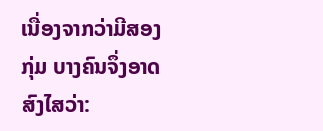ເນື່ອງຈາກວ່າມີສອງກຸ່ມ ບາງຄົນຈຶ່ງອາດສົງໄສວ່າ: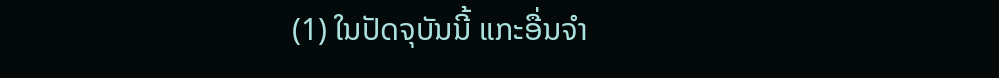(1) ໃນປັດຈຸບັນນີ້ ແກະອື່ນຈຳ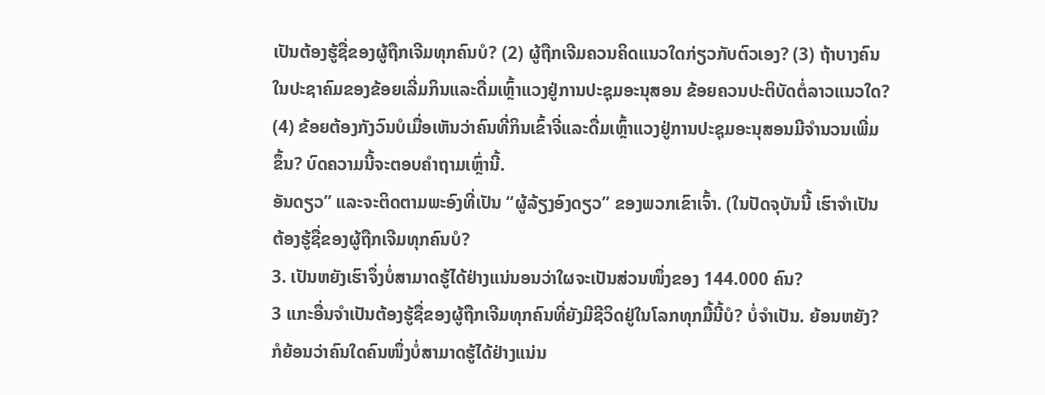ເປັນຕ້ອງຮູ້ຊື່ຂອງຜູ້ຖືກເຈີມທຸກຄົນບໍ? (2) ຜູ້ຖືກເຈີມຄວນຄິດແນວໃດກ່ຽວກັບຕົວເອງ? (3) ຖ້າບາງຄົນໃນປະຊາຄົມຂອງຂ້ອຍເລີ່ມກິນແລະດື່ມເຫຼົ້າແວງຢູ່ການປະຊຸມອະນຸສອນ ຂ້ອຍຄວນປະຕິບັດຕໍ່ລາວແນວໃດ? (4) ຂ້ອຍຕ້ອງກັງວົນບໍເມື່ອເຫັນວ່າຄົນທີ່ກິນເຂົ້າຈີ່ແລະດື່ມເຫຼົ້າແວງຢູ່ການປະຊຸມອະນຸສອນມີຈຳນວນເພີ່ມຂຶ້ນ? ບົດຄວາມນີ້ຈະຕອບຄຳຖາມເຫຼົ່ານີ້.
ອັນດຽວ” ແລະຈະຕິດຕາມພະອົງທີ່ເປັນ “ຜູ້ລ້ຽງອົງດຽວ” ຂອງພວກເຂົາເຈົ້າ. (ໃນປັດຈຸບັນນີ້ ເຮົາຈຳເປັນຕ້ອງຮູ້ຊື່ຂອງຜູ້ຖືກເຈີມທຸກຄົນບໍ?
3. ເປັນຫຍັງເຮົາຈຶ່ງບໍ່ສາມາດຮູ້ໄດ້ຢ່າງແນ່ນອນວ່າໃຜຈະເປັນສ່ວນໜຶ່ງຂອງ 144.000 ຄົນ?
3 ແກະອື່ນຈຳເປັນຕ້ອງຮູ້ຊື່ຂອງຜູ້ຖືກເຈີມທຸກຄົນທີ່ຍັງມີຊີວິດຢູ່ໃນໂລກທຸກມື້ນີ້ບໍ? ບໍ່ຈຳເປັນ. ຍ້ອນຫຍັງ? ກໍຍ້ອນວ່າຄົນໃດຄົນໜຶ່ງບໍ່ສາມາດຮູ້ໄດ້ຢ່າງແນ່ນ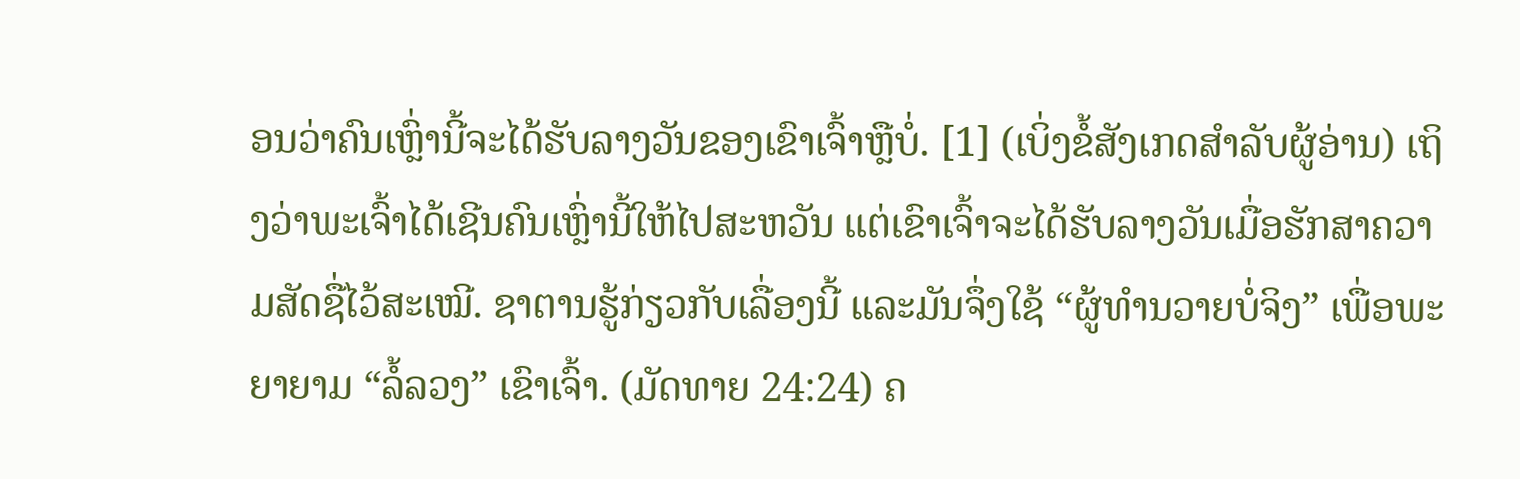ອນວ່າຄົນເຫຼົ່ານີ້ຈະໄດ້ຮັບລາງວັນຂອງເຂົາເຈົ້າຫຼືບໍ່. [1] (ເບິ່ງຂໍ້ສັງເກດສຳລັບຜູ້ອ່ານ) ເຖິງວ່າພະເຈົ້າໄດ້ເຊີນຄົນເຫຼົ່ານີ້ໃຫ້ໄປສະຫວັນ ແຕ່ເຂົາເຈົ້າຈະໄດ້ຮັບລາງວັນເມື່ອຮັກສາຄວາມສັດຊື່ໄວ້ສະເໝີ. ຊາຕານຮູ້ກ່ຽວກັບເລື່ອງນີ້ ແລະມັນຈຶ່ງໃຊ້ “ຜູ້ທຳນວາຍບໍ່ຈິງ” ເພື່ອພະຍາຍາມ “ລໍ້ລວງ” ເຂົາເຈົ້າ. (ມັດທາຍ 24:24) ຄ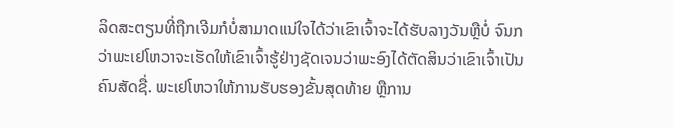ລິດສະຕຽນທີ່ຖືກເຈີມກໍບໍ່ສາມາດແນ່ໃຈໄດ້ວ່າເຂົາເຈົ້າຈະໄດ້ຮັບລາງວັນຫຼືບໍ່ ຈົນກວ່າພະເຢໂຫວາຈະເຮັດໃຫ້ເຂົາເຈົ້າຮູ້ຢ່າງຊັດເຈນວ່າພະອົງໄດ້ຕັດສິນວ່າເຂົາເຈົ້າເປັນຄົນສັດຊື່. ພະເຢໂຫວາໃຫ້ການຮັບຮອງຂັ້ນສຸດທ້າຍ ຫຼືການ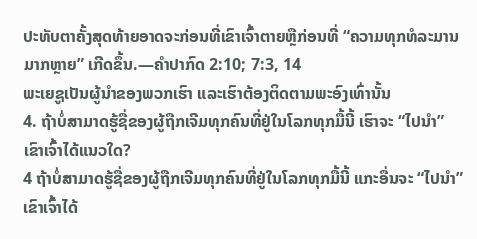ປະທັບຕາຄັ້ງສຸດທ້າຍອາດຈະກ່ອນທີ່ເຂົາເຈົ້າຕາຍຫຼືກ່ອນທີ່ “ຄວາມທຸກທໍລະມານມາກຫຼາຍ” ເກີດຂຶ້ນ.—ຄຳປາກົດ 2:10; 7:3, 14
ພະເຍຊູເປັນຜູ້ນຳຂອງພວກເຮົາ ແລະເຮົາຕ້ອງຕິດຕາມພະອົງເທົ່ານັ້ນ
4. ຖ້າບໍ່ສາມາດຮູ້ຊື່ຂອງຜູ້ຖືກເຈີມທຸກຄົນທີ່ຢູ່ໃນໂລກທຸກມື້ນີ້ ເຮົາຈະ “ໄປນຳ” ເຂົາເຈົ້າໄດ້ແນວໃດ?
4 ຖ້າບໍ່ສາມາດຮູ້ຊື່ຂອງຜູ້ຖືກເຈີມທຸກຄົນທີ່ຢູ່ໃນໂລກທຸກມື້ນີ້ ແກະອື່ນຈະ “ໄປນຳ” ເຂົາເຈົ້າໄດ້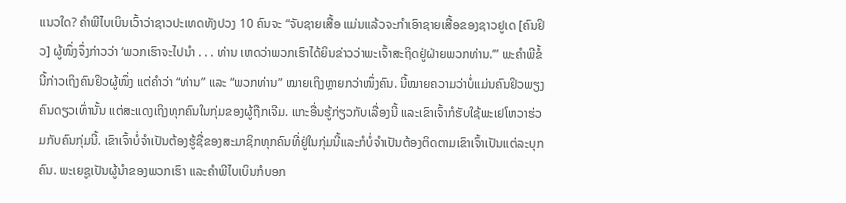ແນວໃດ? ຄຳພີໄບເບິນເວົ້າວ່າຊາວປະເທດທັງປວງ 10 ຄົນຈະ “ຈັບຊາຍເສື້ອ ແມ່ນແລ້ວຈະກຳເອົາຊາຍເສື້ອຂອງຊາວຢູເດ [ຄົນຢິວ] ຜູ້ໜຶ່ງຈຶ່ງກ່າວວ່າ ‘ພວກເຮົາຈະໄປນຳ . . . ທ່ານ ເຫດວ່າພວກເຮົາໄດ້ຍິນຂ່າວວ່າພະເຈົ້າສະຖິດຢູ່ຝ່າຍພວກທ່ານ.’” ພະຄຳພີຂໍ້ນີ້ກ່າວເຖິງຄົນຢິວຜູ້ໜຶ່ງ ແຕ່ຄຳວ່າ “ທ່ານ” ແລະ “ພວກທ່ານ” ໝາຍເຖິງຫຼາຍກວ່າໜຶ່ງຄົນ. ນີ້ໝາຍຄວາມວ່າບໍ່ແມ່ນຄົນຢິວພຽງຄົນດຽວເທົ່ານັ້ນ ແຕ່ສະແດງເຖິງທຸກຄົນໃນກຸ່ມຂອງຜູ້ຖືກເຈີມ. ແກະອື່ນຮູ້ກ່ຽວກັບເລື່ອງນີ້ ແລະເຂົາເຈົ້າກໍຮັບໃຊ້ພະເຢໂຫວາຮ່ວມກັບຄົນກຸ່ມນີ້. ເຂົາເຈົ້າບໍ່ຈຳເປັນຕ້ອງຮູ້ຊື່ຂອງສະມາຊິກທຸກຄົນທີ່ຢູ່ໃນກຸ່ມນີ້ແລະກໍບໍ່ຈຳເປັນຕ້ອງຕິດຕາມເຂົາເຈົ້າເປັນແຕ່ລະບຸກຄົນ. ພະເຍຊູເປັນຜູ້ນຳຂອງພວກເຮົາ ແລະຄຳພີໄບເບິນກໍບອກ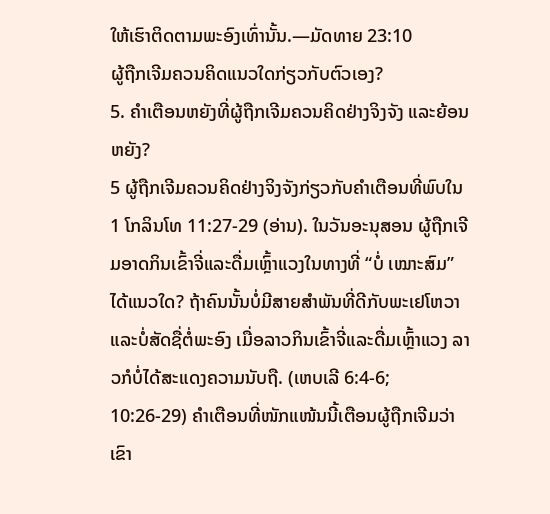ໃຫ້ເຮົາຕິດຕາມພະອົງເທົ່ານັ້ນ.—ມັດທາຍ 23:10
ຜູ້ຖືກເຈີມຄວນຄິດແນວໃດກ່ຽວກັບຕົວເອງ?
5. ຄຳເຕືອນຫຍັງທີ່ຜູ້ຖືກເຈີມຄວນຄິດຢ່າງຈິງຈັງ ແລະຍ້ອນຫຍັງ?
5 ຜູ້ຖືກເຈີມຄວນຄິດຢ່າງຈິງຈັງກ່ຽວກັບຄຳເຕືອນທີ່ພົບໃນ 1 ໂກລິນໂທ 11:27-29 (ອ່ານ). ໃນວັນອະນຸສອນ ຜູ້ຖືກເຈີມອາດກິນເຂົ້າຈີ່ແລະດື່ມເຫຼົ້າແວງໃນທາງທີ່ “ບໍ່ ເໝາະສົມ” ໄດ້ແນວໃດ? ຖ້າຄົນນັ້ນບໍ່ມີສາຍສຳພັນທີ່ດີກັບພະເຢໂຫວາແລະບໍ່ສັດຊື່ຕໍ່ພະອົງ ເມື່ອລາວກິນເຂົ້າຈີ່ແລະດື່ມເຫຼົ້າແວງ ລາວກໍບໍ່ໄດ້ສະແດງຄວາມນັບຖື. (ເຫບເລີ 6:4-6; 10:26-29) ຄຳເຕືອນທີ່ໜັກແໜ້ນນີ້ເຕືອນຜູ້ຖືກເຈີມວ່າເຂົາ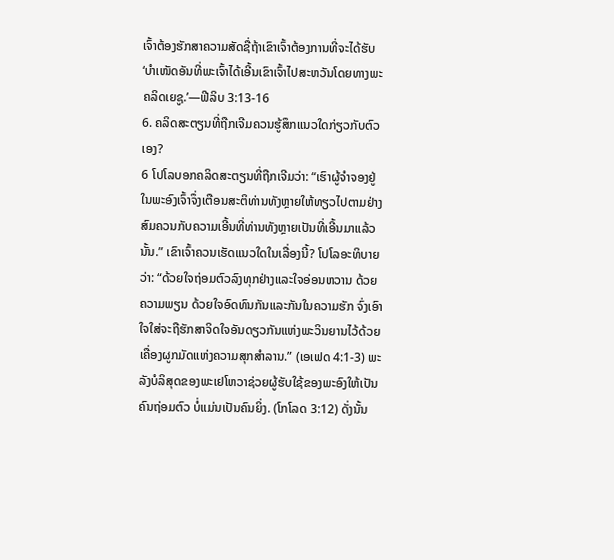ເຈົ້າຕ້ອງຮັກສາຄວາມສັດຊື່ຖ້າເຂົາເຈົ້າຕ້ອງການທີ່ຈະໄດ້ຮັບ ‘ບຳເໜັດອັນທີ່ພະເຈົ້າໄດ້ເອີ້ນເຂົາເຈົ້າໄປສະຫວັນໂດຍທາງພະຄລິດເຍຊູ.’—ຟີລິບ 3:13-16
6. ຄລິດສະຕຽນທີ່ຖືກເຈີມຄວນຮູ້ສຶກແນວໃດກ່ຽວກັບຕົວເອງ?
6 ໂປໂລບອກຄລິດສະຕຽນທີ່ຖືກເຈີມວ່າ: “ເຮົາຜູ້ຈຳຈອງຢູ່ໃນພະອົງເຈົ້າຈຶ່ງເຕືອນສະຕິທ່ານທັງຫຼາຍໃຫ້ທຽວໄປຕາມຢ່າງສົມຄວນກັບຄວາມເອີ້ນທີ່ທ່ານທັງຫຼາຍເປັນທີ່ເອີ້ນມາແລ້ວນັ້ນ.” ເຂົາເຈົ້າຄວນເຮັດແນວໃດໃນເລື່ອງນີ້? ໂປໂລອະທິບາຍວ່າ: “ດ້ວຍໃຈຖ່ອມຕົວລົງທຸກຢ່າງແລະໃຈອ່ອນຫວານ ດ້ວຍຄວາມພຽນ ດ້ວຍໃຈອົດທົນກັນແລະກັນໃນຄວາມຮັກ ຈົ່ງເອົາໃຈໃສ່ຈະຖືຮັກສາຈິດໃຈອັນດຽວກັນແຫ່ງພະວິນຍານໄວ້ດ້ວຍເຄື່ອງຜູກມັດແຫ່ງຄວາມສຸກສຳລານ.” (ເອເຟດ 4:1-3) ພະລັງບໍລິສຸດຂອງພະເຢໂຫວາຊ່ວຍຜູ້ຮັບໃຊ້ຂອງພະອົງໃຫ້ເປັນຄົນຖ່ອມຕົວ ບໍ່ແມ່ນເປັນຄົນຍິ່ງ. (ໂກໂລດ 3:12) ດັ່ງນັ້ນ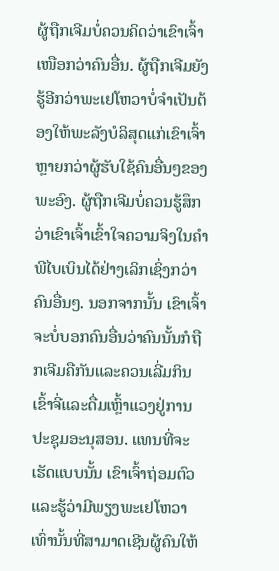ຜູ້ຖືກເຈີມບໍ່ຄວນຄິດວ່າເຂົາເຈົ້າເໜືອກວ່າຄົນອື່ນ. ຜູ້ຖືກເຈີມຍັງຮູ້ອີກວ່າພະເຢໂຫວາບໍ່ຈຳເປັນຕ້ອງໃຫ້ພະລັງບໍລິສຸດແກ່ເຂົາເຈົ້າຫຼາຍກວ່າຜູ້ຮັບໃຊ້ຄົນອື່ນໆຂອງພະອົງ. ຜູ້ຖືກເຈີມບໍ່ຄວນຮູ້ສຶກວ່າເຂົາເຈົ້າເຂົ້າໃຈຄວາມຈິງໃນຄຳພີໄບເບິນໄດ້ຢ່າງເລິກເຊິ່ງກວ່າຄົນອື່ນໆ. ນອກຈາກນັ້ນ ເຂົາເຈົ້າຈະບໍ່ບອກຄົນອື່ນວ່າຄົນນັ້ນກໍຖືກເຈີມຄືກັນແລະຄວນເລີ່ມກິນເຂົ້າຈີ່ແລະດື່ມເຫຼົ້າແວງຢູ່ການປະຊຸມອະນຸສອນ. ແທນທີ່ຈະເຮັດແບບນັ້ນ ເຂົາເຈົ້າຖ່ອມຕົວແລະຮູ້ວ່າມີພຽງພະເຢໂຫວາເທົ່ານັ້ນທີ່ສາມາດເຊີນຜູ້ຄົນໃຫ້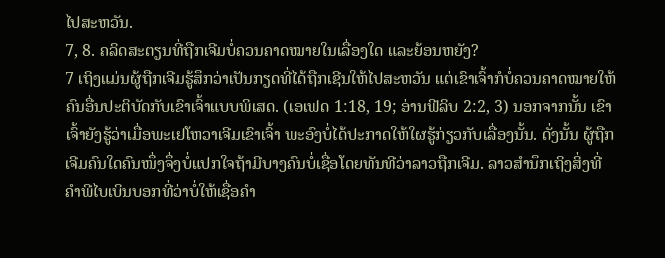ໄປສະຫວັນ.
7, 8. ຄລິດສະຕຽນທີ່ຖືກເຈີມບໍ່ຄວນຄາດໝາຍໃນເລື່ອງໃດ ແລະຍ້ອນຫຍັງ?
7 ເຖິງແມ່ນຜູ້ຖືກເຈີມຮູ້ສຶກວ່າເປັນກຽດທີ່ໄດ້ຖືກເຊີນໃຫ້ໄປສະຫວັນ ແຕ່ເຂົາເຈົ້າກໍບໍ່ຄວນຄາດໝາຍໃຫ້ຄົນອື່ນປະຕິບັດກັບເຂົາເຈົ້າແບບພິເສດ. (ເອເຟດ 1:18, 19; ອ່ານຟີລິບ 2:2, 3) ນອກຈາກນັ້ນ ເຂົາເຈົ້າຍັງຮູ້ວ່າເມື່ອພະເຢໂຫວາເຈີມເຂົາເຈົ້າ ພະອົງບໍ່ໄດ້ປະກາດໃຫ້ໃຜຮູ້ກ່ຽວກັບເລື່ອງນັ້ນ. ດັ່ງນັ້ນ ຜູ້ຖືກເຈີມຄົນໃດຄົນໜຶ່ງຈຶ່ງບໍ່ແປກໃຈຖ້າມີບາງຄົນບໍ່ເຊື່ອໂດຍທັນທີວ່າລາວຖືກເຈີມ. ລາວສຳນຶກເຖິງສິ່ງທີ່ຄຳພີໄບເບິນບອກທີ່ວ່າບໍ່ໃຫ້ເຊື່ອຄຳ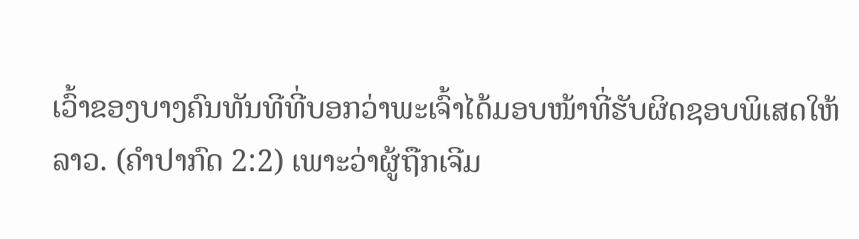ເວົ້າຂອງບາງຄົນທັນທີທີ່ບອກວ່າພະເຈົ້າໄດ້ມອບໜ້າທີ່ຮັບຜິດຊອບພິເສດໃຫ້ລາວ. (ຄຳປາກົດ 2:2) ເພາະວ່າຜູ້ຖືກເຈີມ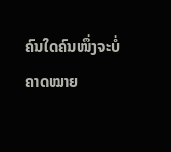ຄົນໃດຄົນໜຶ່ງຈະບໍ່ຄາດໝາຍ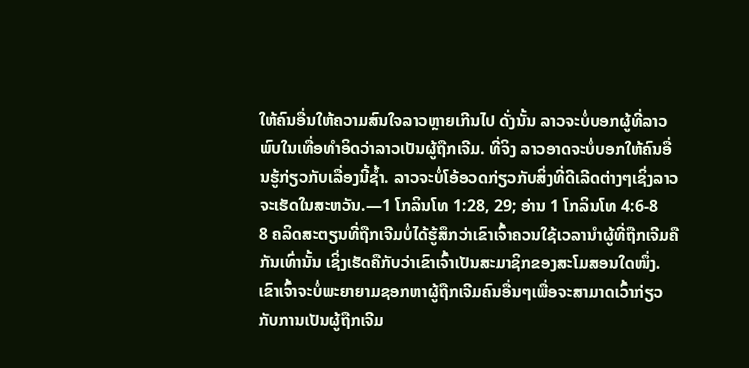ໃຫ້ຄົນອື່ນໃຫ້ຄວາມສົນໃຈລາວຫຼາຍເກີນໄປ ດັ່ງນັ້ນ ລາວຈະບໍ່ບອກຜູ້ທີ່ລາວພົບໃນເທື່ອທຳອິດວ່າລາວເປັນຜູ້ຖືກເຈີມ. ທີ່ຈິງ ລາວອາດຈະບໍ່ບອກໃຫ້ຄົນອື່ນຮູ້ກ່ຽວກັບເລື່ອງນີ້ຊໍ້າ. ລາວຈະບໍ່ໂອ້ອວດກ່ຽວກັບສິ່ງທີ່ດີເລີດຕ່າງໆເຊິ່ງລາວຈະເຮັດໃນສະຫວັນ.—1 ໂກລິນໂທ 1:28, 29; ອ່ານ 1 ໂກລິນໂທ 4:6-8
8 ຄລິດສະຕຽນທີ່ຖືກເຈີມບໍ່ໄດ້ຮູ້ສຶກວ່າເຂົາເຈົ້າຄວນໃຊ້ເວລານຳຜູ້ທີ່ຖືກເຈີມຄືກັນເທົ່ານັ້ນ ເຊິ່ງເຮັດຄືກັບວ່າເຂົາເຈົ້າເປັນສະມາຊິກຂອງສະໂມສອນໃດໜຶ່ງ. ເຂົາເຈົ້າຈະບໍ່ພະຍາຍາມຊອກຫາຜູ້ຖືກເຈີມຄົນອື່ນໆເພື່ອຈະສາມາດເວົ້າກ່ຽວກັບການເປັນຜູ້ຖືກເຈີມ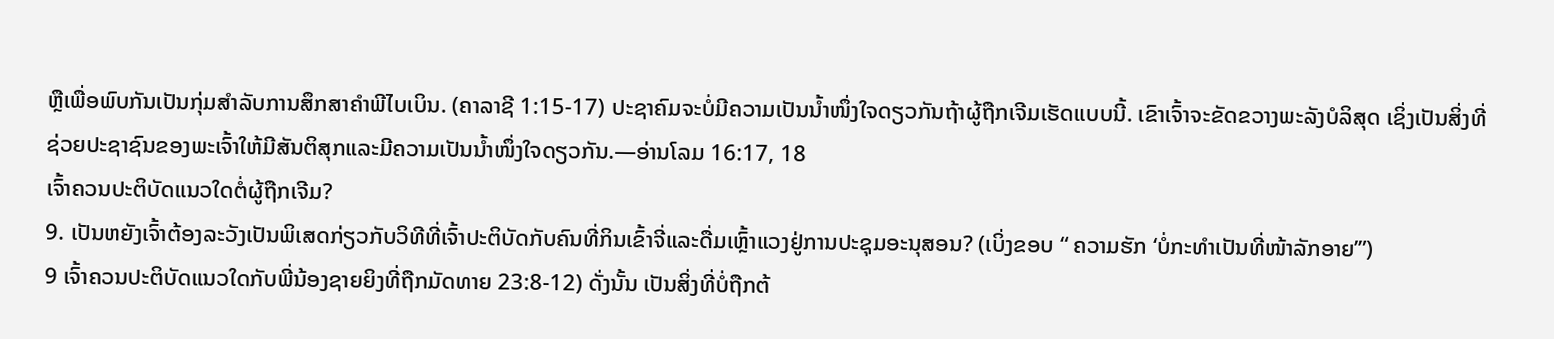ຫຼືເພື່ອພົບກັນເປັນກຸ່ມສຳລັບການສຶກສາຄຳພີໄບເບິນ. (ຄາລາຊີ 1:15-17) ປະຊາຄົມຈະບໍ່ມີຄວາມເປັນນໍ້າໜຶ່ງໃຈດຽວກັນຖ້າຜູ້ຖືກເຈີມເຮັດແບບນີ້. ເຂົາເຈົ້າຈະຂັດຂວາງພະລັງບໍລິສຸດ ເຊິ່ງເປັນສິ່ງທີ່ຊ່ວຍປະຊາຊົນຂອງພະເຈົ້າໃຫ້ມີສັນຕິສຸກແລະມີຄວາມເປັນນໍ້າໜຶ່ງໃຈດຽວກັນ.—ອ່ານໂລມ 16:17, 18
ເຈົ້າຄວນປະຕິບັດແນວໃດຕໍ່ຜູ້ຖືກເຈີມ?
9. ເປັນຫຍັງເຈົ້າຕ້ອງລະວັງເປັນພິເສດກ່ຽວກັບວິທີທີ່ເຈົ້າປະຕິບັດກັບຄົນທີ່ກິນເຂົ້າຈີ່ແລະດື່ມເຫຼົ້າແວງຢູ່ການປະຊຸມອະນຸສອນ? (ເບິ່ງຂອບ “ ຄວາມຮັກ ‘ບໍ່ກະທຳເປັນທີ່ໜ້າລັກອາຍ’”)
9 ເຈົ້າຄວນປະຕິບັດແນວໃດກັບພີ່ນ້ອງຊາຍຍິງທີ່ຖືກມັດທາຍ 23:8-12) ດັ່ງນັ້ນ ເປັນສິ່ງທີ່ບໍ່ຖືກຕ້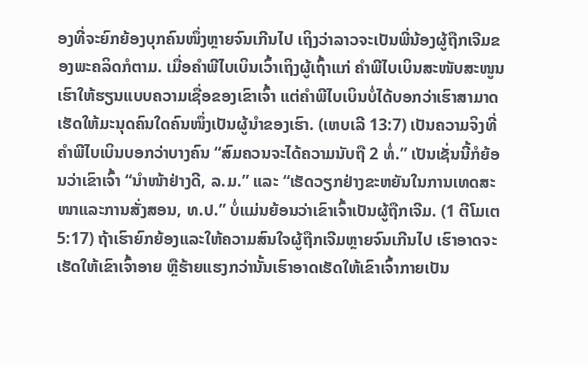ອງທີ່ຈະຍົກຍ້ອງບຸກຄົນໜຶ່ງຫຼາຍຈົນເກີນໄປ ເຖິງວ່າລາວຈະເປັນພີ່ນ້ອງຜູ້ຖືກເຈີມຂອງພະຄລິດກໍຕາມ. ເມື່ອຄຳພີໄບເບິນເວົ້າເຖິງຜູ້ເຖົ້າແກ່ ຄຳພີໄບເບິນສະໜັບສະໜູນເຮົາໃຫ້ຮຽນແບບຄວາມເຊື່ອຂອງເຂົາເຈົ້າ ແຕ່ຄຳພີໄບເບິນບໍ່ໄດ້ບອກວ່າເຮົາສາມາດເຮັດໃຫ້ມະນຸດຄົນໃດຄົນໜຶ່ງເປັນຜູ້ນຳຂອງເຮົາ. (ເຫບເລີ 13:7) ເປັນຄວາມຈິງທີ່ຄຳພີໄບເບິນບອກວ່າບາງຄົນ “ສົມຄວນຈະໄດ້ຄວາມນັບຖື 2 ທໍ່.” ເປັນເຊັ່ນນີ້ກໍຍ້ອນວ່າເຂົາເຈົ້າ “ນຳໜ້າຢ່າງດີ, ລ.ມ.” ແລະ “ເຮັດວຽກຢ່າງຂະຫຍັນໃນການເທດສະໜາແລະການສັ່ງສອນ, ທ.ປ.” ບໍ່ແມ່ນຍ້ອນວ່າເຂົາເຈົ້າເປັນຜູ້ຖືກເຈີມ. (1 ຕີໂມເຕ 5:17) ຖ້າເຮົາຍົກຍ້ອງແລະໃຫ້ຄວາມສົນໃຈຜູ້ຖືກເຈີມຫຼາຍຈົນເກີນໄປ ເຮົາອາດຈະເຮັດໃຫ້ເຂົາເຈົ້າອາຍ ຫຼືຮ້າຍແຮງກວ່ານັ້ນເຮົາອາດເຮັດໃຫ້ເຂົາເຈົ້າກາຍເປັນ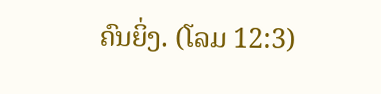ຄົນຍິ່ງ. (ໂລມ 12:3)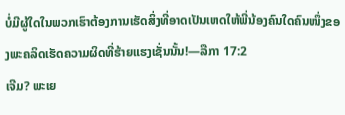ບໍ່ມີຜູ້ໃດໃນພວກເຮົາຕ້ອງການເຮັດສິ່ງທີ່ອາດເປັນເຫດໃຫ້ພີ່ນ້ອງຄົນໃດຄົນໜຶ່ງຂອງພະຄລິດເຮັດຄວາມຜິດທີ່ຮ້າຍແຮງເຊັ່ນນັ້ນ!—ລືກາ 17:2
ເຈີມ? ພະເຍ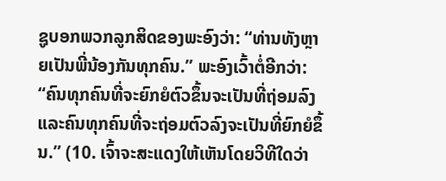ຊູບອກພວກລູກສິດຂອງພະອົງວ່າ: “ທ່ານທັງຫຼາຍເປັນພີ່ນ້ອງກັນທຸກຄົນ.” ພະອົງເວົ້າຕໍ່ອີກວ່າ: “ຄົນທຸກຄົນທີ່ຈະຍົກຍໍຕົວຂຶ້ນຈະເປັນທີ່ຖ່ອມລົງ ແລະຄົນທຸກຄົນທີ່ຈະຖ່ອມຕົວລົງຈະເປັນທີ່ຍົກຍໍຂຶ້ນ.” (10. ເຈົ້າຈະສະແດງໃຫ້ເຫັນໂດຍວິທີໃດວ່າ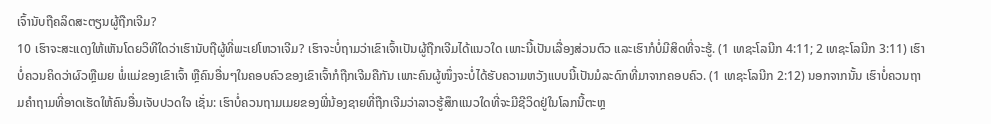ເຈົ້ານັບຖືຄລິດສະຕຽນຜູ້ຖືກເຈີມ?
10 ເຮົາຈະສະແດງໃຫ້ເຫັນໂດຍວິທີໃດວ່າເຮົານັບຖືຜູ້ທີ່ພະເຢໂຫວາເຈີມ? ເຮົາຈະບໍ່ຖາມວ່າເຂົາເຈົ້າເປັນຜູ້ຖືກເຈີມໄດ້ແນວໃດ ເພາະນີ້ເປັນເລື່ອງສ່ວນຕົວ ແລະເຮົາກໍບໍ່ມີສິດທີ່ຈະຮູ້. (1 ເທຊະໂລນີກ 4:11; 2 ເທຊະໂລນີກ 3:11) ເຮົາບໍ່ຄວນຄິດວ່າຜົວຫຼືເມຍ ພໍ່ແມ່ຂອງເຂົາເຈົ້າ ຫຼືຄົນອື່ນໆໃນຄອບຄົວຂອງເຂົາເຈົ້າກໍຖືກເຈີມຄືກັນ ເພາະຄົນຜູ້ໜຶ່ງຈະບໍ່ໄດ້ຮັບຄວາມຫວັງແບບນີ້ເປັນມໍລະດົກທີ່ມາຈາກຄອບຄົວ. (1 ເທຊະໂລນີກ 2:12) ນອກຈາກນັ້ນ ເຮົາບໍ່ຄວນຖາມຄຳຖາມທີ່ອາດເຮັດໃຫ້ຄົນອື່ນເຈັບປວດໃຈ ເຊັ່ນ: ເຮົາບໍ່ຄວນຖາມເມຍຂອງພີ່ນ້ອງຊາຍທີ່ຖືກເຈີມວ່າລາວຮູ້ສຶກແນວໃດທີ່ຈະມີຊີວິດຢູ່ໃນໂລກນີ້ຕະຫຼ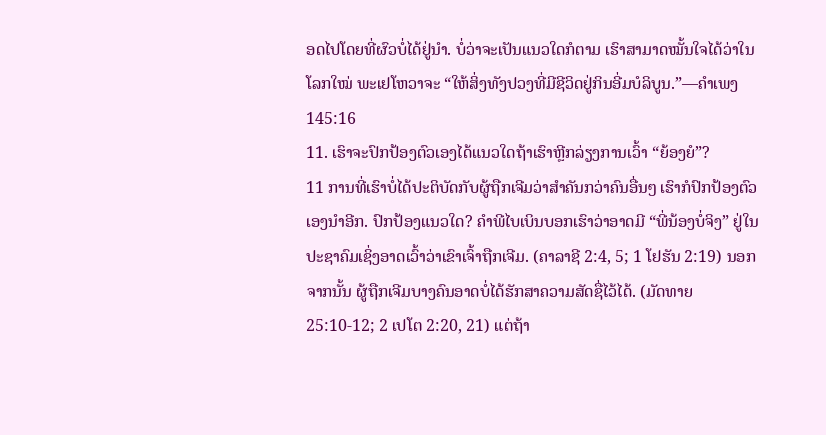ອດໄປໂດຍທີ່ຜົວບໍ່ໄດ້ຢູ່ນຳ. ບໍ່ວ່າຈະເປັນແນວໃດກໍຕາມ ເຮົາສາມາດໝັ້ນໃຈໄດ້ວ່າໃນໂລກໃໝ່ ພະເຢໂຫວາຈະ “ໃຫ້ສິ່ງທັງປວງທີ່ມີຊີວິດຢູ່ກິນອີ່ມບໍລິບູນ.”—ຄຳເພງ 145:16
11. ເຮົາຈະປົກປ້ອງຕົວເອງໄດ້ແນວໃດຖ້າເຮົາຫຼີກລ່ຽງການເວົ້າ “ຍ້ອງຍໍ”?
11 ການທີ່ເຮົາບໍ່ໄດ້ປະຕິບັດກັບຜູ້ຖືກເຈີມວ່າສຳຄັນກວ່າຄົນອື່ນໆ ເຮົາກໍປົກປ້ອງຕົວເອງນຳອີກ. ປົກປ້ອງແນວໃດ? ຄຳພີໄບເບິນບອກເຮົາວ່າອາດມີ “ພີ່ນ້ອງບໍ່ຈິງ” ຢູ່ໃນປະຊາຄົມເຊິ່ງອາດເວົ້າວ່າເຂົາເຈົ້າຖືກເຈີມ. (ຄາລາຊີ 2:4, 5; 1 ໂຢຮັນ 2:19) ນອກຈາກນັ້ນ ຜູ້ຖືກເຈີມບາງຄົນອາດບໍ່ໄດ້ຮັກສາຄວາມສັດຊື່ໄວ້ໄດ້. (ມັດທາຍ 25:10-12; 2 ເປໂຕ 2:20, 21) ແຕ່ຖ້າ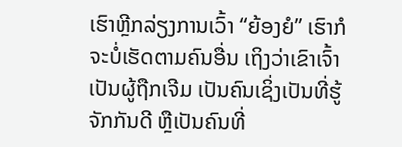ເຮົາຫຼີກລ່ຽງການເວົ້າ “ຍ້ອງຍໍ” ເຮົາກໍຈະບໍ່ເຮັດຕາມຄົນອື່ນ ເຖິງວ່າເຂົາເຈົ້າເປັນຜູ້ຖືກເຈີມ ເປັນຄົນເຊິ່ງເປັນທີ່ຮູ້ຈັກກັນດີ ຫຼືເປັນຄົນທີ່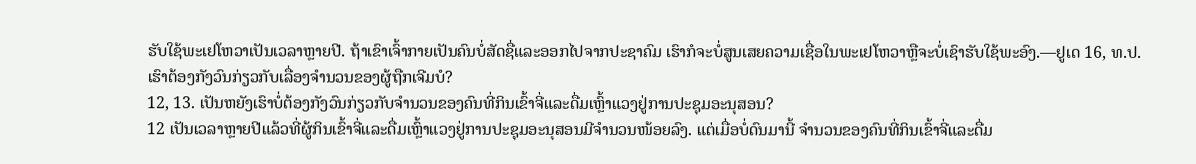ຮັບໃຊ້ພະເຢໂຫວາເປັນເວລາຫຼາຍປີ. ຖ້າເຂົາເຈົ້າກາຍເປັນຄົນບໍ່ສັດຊື່ແລະອອກໄປຈາກປະຊາຄົມ ເຮົາກໍຈະບໍ່ສູນເສຍຄວາມເຊື່ອໃນພະເຢໂຫວາຫຼືຈະບໍ່ເຊົາຮັບໃຊ້ພະອົງ.—ຢູເດ 16, ທ.ປ.
ເຮົາຕ້ອງກັງວົນກ່ຽວກັບເລື່ອງຈຳນວນຂອງຜູ້ຖືກເຈີມບໍ?
12, 13. ເປັນຫຍັງເຮົາບໍ່ຕ້ອງກັງວົນກ່ຽວກັບຈຳນວນຂອງຄົນທີ່ກິນເຂົ້າຈີ່ແລະດື່ມເຫຼົ້າແວງຢູ່ການປະຊຸມອະນຸສອນ?
12 ເປັນເວລາຫຼາຍປີແລ້ວທີ່ຜູ້ກິນເຂົ້າຈີ່ແລະດື່ມເຫຼົ້າແວງຢູ່ການປະຊຸມອະນຸສອນມີຈຳນວນໜ້ອຍລົງ. ແຕ່ເມື່ອບໍ່ດົນມານີ້ ຈຳນວນຂອງຄົນທີ່ກິນເຂົ້າຈີ່ແລະດື່ມ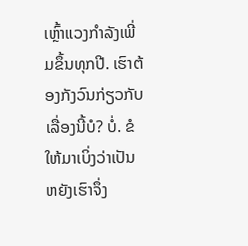ເຫຼົ້າແວງກຳລັງເພີ່ມຂຶ້ນທຸກປີ. ເຮົາຕ້ອງກັງວົນກ່ຽວກັບເລື່ອງນີ້ບໍ? ບໍ່. ຂໍໃຫ້ມາເບິ່ງວ່າເປັນຫຍັງເຮົາຈຶ່ງ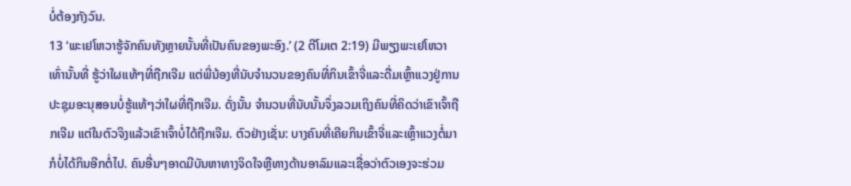ບໍ່ຕ້ອງກັງວົນ.
13 ‘ພະເຢໂຫວາຮູ້ຈັກຄົນທັງຫຼາຍນັ້ນທີ່ເປັນຄົນຂອງພະອົງ.’ (2 ຕີໂມເຕ 2:19) ມີພຽງພະເຢໂຫວາເທົ່ານັ້ນທີ່ ຮູ້ວ່າໃຜແທ້ໆທີ່ຖືກເຈີມ ແຕ່ພີ່ນ້ອງທີ່ນັບຈຳນວນຂອງຄົນທີ່ກິນເຂົ້າຈີ່ແລະດື່ມເຫຼົ້າແວງຢູ່ການປະຊຸມອະນຸສອນບໍ່ຮູ້ແທ້ໆວ່າໃຜທີ່ຖືກເຈີມ. ດັ່ງນັ້ນ ຈຳນວນທີ່ນັບນັ້ນຈຶ່ງລວມເຖິງຄົນທີ່ຄິດວ່າເຂົາເຈົ້າຖືກເຈີມ ແຕ່ໃນຕົວຈິງແລ້ວເຂົາເຈົ້າບໍ່ໄດ້ຖືກເຈີມ. ຕົວຢ່າງເຊັ່ນ: ບາງຄົນທີ່ເຄີຍກິນເຂົ້າຈີ່ແລະເຫຼົ້າແວງຕໍ່ມາກໍບໍ່ໄດ້ກິນອີກຕໍ່ໄປ. ຄົນອື່ນໆອາດມີບັນຫາທາງຈິດໃຈຫຼືທາງດ້ານອາລົມແລະເຊື່ອວ່າຕົວເອງຈະຮ່ວມ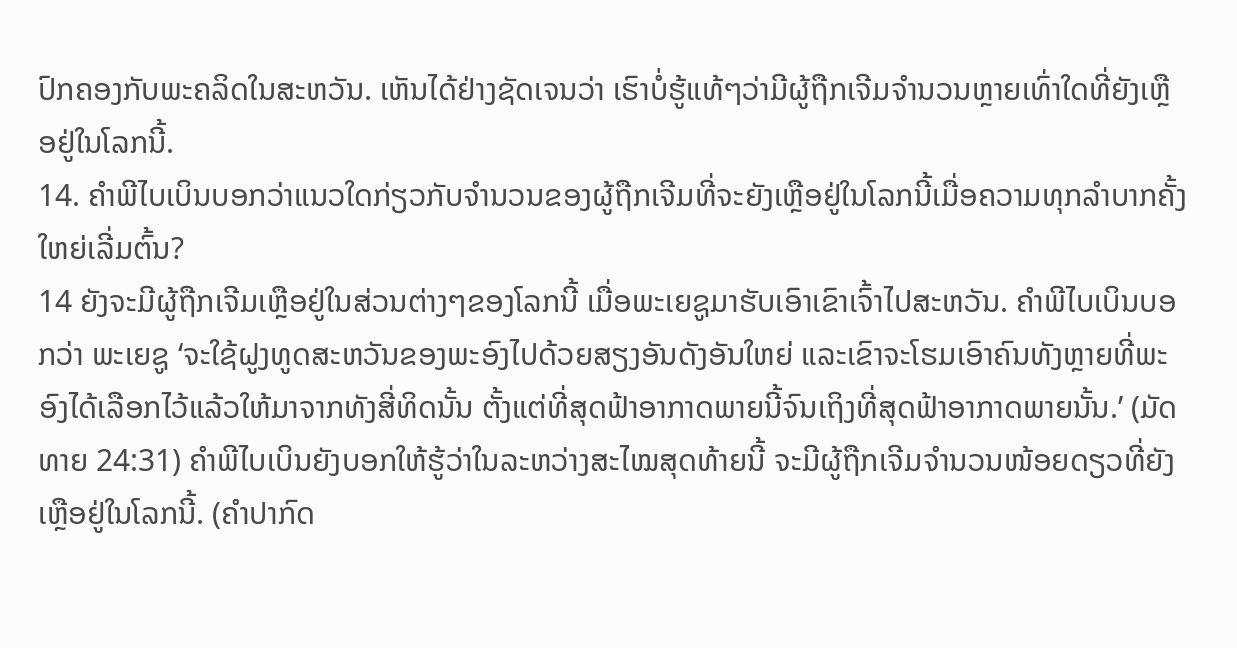ປົກຄອງກັບພະຄລິດໃນສະຫວັນ. ເຫັນໄດ້ຢ່າງຊັດເຈນວ່າ ເຮົາບໍ່ຮູ້ແທ້ໆວ່າມີຜູ້ຖືກເຈີມຈຳນວນຫຼາຍເທົ່າໃດທີ່ຍັງເຫຼືອຢູ່ໃນໂລກນີ້.
14. ຄຳພີໄບເບິນບອກວ່າແນວໃດກ່ຽວກັບຈຳນວນຂອງຜູ້ຖືກເຈີມທີ່ຈະຍັງເຫຼືອຢູ່ໃນໂລກນີ້ເມື່ອຄວາມທຸກລຳບາກຄັ້ງໃຫຍ່ເລີ່ມຕົ້ນ?
14 ຍັງຈະມີຜູ້ຖືກເຈີມເຫຼືອຢູ່ໃນສ່ວນຕ່າງໆຂອງໂລກນີ້ ເມື່ອພະເຍຊູມາຮັບເອົາເຂົາເຈົ້າໄປສະຫວັນ. ຄຳພີໄບເບິນບອກວ່າ ພະເຍຊູ ‘ຈະໃຊ້ຝູງທູດສະຫວັນຂອງພະອົງໄປດ້ວຍສຽງອັນດັງອັນໃຫຍ່ ແລະເຂົາຈະໂຮມເອົາຄົນທັງຫຼາຍທີ່ພະອົງໄດ້ເລືອກໄວ້ແລ້ວໃຫ້ມາຈາກທັງສີ່ທິດນັ້ນ ຕັ້ງແຕ່ທີ່ສຸດຟ້າອາກາດພາຍນີ້ຈົນເຖິງທີ່ສຸດຟ້າອາກາດພາຍນັ້ນ.’ (ມັດທາຍ 24:31) ຄຳພີໄບເບິນຍັງບອກໃຫ້ຮູ້ວ່າໃນລະຫວ່າງສະໄໝສຸດທ້າຍນີ້ ຈະມີຜູ້ຖືກເຈີມຈຳນວນໜ້ອຍດຽວທີ່ຍັງເຫຼືອຢູ່ໃນໂລກນີ້. (ຄຳປາກົດ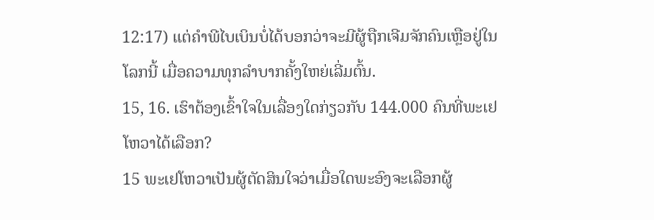12:17) ແຕ່ຄຳພີໄບເບິນບໍ່ໄດ້ບອກວ່າຈະມີຜູ້ຖືກເຈີມຈັກຄົນເຫຼືອຢູ່ໃນໂລກນີ້ ເມື່ອຄວາມທຸກລຳບາກຄັ້ງໃຫຍ່ເລີ່ມຕົ້ນ.
15, 16. ເຮົາຕ້ອງເຂົ້າໃຈໃນເລື່ອງໃດກ່ຽວກັບ 144.000 ຄົນທີ່ພະເຢໂຫວາໄດ້ເລືອກ?
15 ພະເຢໂຫວາເປັນຜູ້ຕັດສິນໃຈວ່າເມື່ອໃດພະອົງຈະເລືອກຜູ້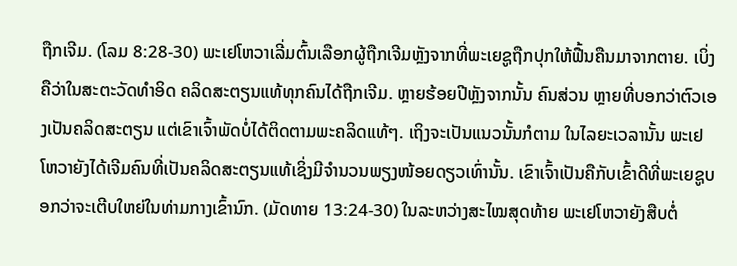ຖືກເຈີມ. (ໂລມ 8:28-30) ພະເຢໂຫວາເລີ່ມຕົ້ນເລືອກຜູ້ຖືກເຈີມຫຼັງຈາກທີ່ພະເຍຊູຖືກປຸກໃຫ້ຟື້ນຄືນມາຈາກຕາຍ. ເບິ່ງຄືວ່າໃນສະຕະວັດທຳອິດ ຄລິດສະຕຽນແທ້ທຸກຄົນໄດ້ຖືກເຈີມ. ຫຼາຍຮ້ອຍປີຫຼັງຈາກນັ້ນ ຄົນສ່ວນ ຫຼາຍທີ່ບອກວ່າຕົວເອງເປັນຄລິດສະຕຽນ ແຕ່ເຂົາເຈົ້າພັດບໍ່ໄດ້ຕິດຕາມພະຄລິດແທ້ໆ. ເຖິງຈະເປັນແນວນັ້ນກໍຕາມ ໃນໄລຍະເວລານັ້ນ ພະເຢໂຫວາຍັງໄດ້ເຈີມຄົນທີ່ເປັນຄລິດສະຕຽນແທ້ເຊິ່ງມີຈຳນວນພຽງໜ້ອຍດຽວເທົ່ານັ້ນ. ເຂົາເຈົ້າເປັນຄືກັບເຂົ້າດີທີ່ພະເຍຊູບອກວ່າຈະເຕີບໃຫຍ່ໃນທ່າມກາງເຂົ້ານົກ. (ມັດທາຍ 13:24-30) ໃນລະຫວ່າງສະໄໝສຸດທ້າຍ ພະເຢໂຫວາຍັງສືບຕໍ່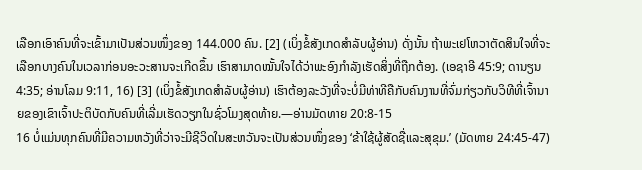ເລືອກເອົາຄົນທີ່ຈະເຂົ້າມາເປັນສ່ວນໜຶ່ງຂອງ 144.000 ຄົນ. [2] (ເບິ່ງຂໍ້ສັງເກດສຳລັບຜູ້ອ່ານ) ດັ່ງນັ້ນ ຖ້າພະເຢໂຫວາຕັດສິນໃຈທີ່ຈະເລືອກບາງຄົນໃນເວລາກ່ອນອະວະສານຈະເກີດຂຶ້ນ ເຮົາສາມາດໝັ້ນໃຈໄດ້ວ່າພະອົງກຳລັງເຮັດສິ່ງທີ່ຖືກຕ້ອງ. (ເອຊາອີ 45:9; ດານຽນ 4:35; ອ່ານໂລມ 9:11, 16) [3] (ເບິ່ງຂໍ້ສັງເກດສຳລັບຜູ້ອ່ານ) ເຮົາຕ້ອງລະວັງທີ່ຈະບໍ່ມີທ່າທີຄືກັບຄົນງານທີ່ຈົ່ມກ່ຽວກັບວິທີທີ່ເຈົ້ານາຍຂອງເຂົາເຈົ້າປະຕິບັດກັບຄົນທີ່ເລີ່ມເຮັດວຽກໃນຊົ່ວໂມງສຸດທ້າຍ.—ອ່ານມັດທາຍ 20:8-15
16 ບໍ່ແມ່ນທຸກຄົນທີ່ມີຄວາມຫວັງທີ່ວ່າຈະມີຊີວິດໃນສະຫວັນຈະເປັນສ່ວນໜຶ່ງຂອງ ‘ຂ້າໃຊ້ຜູ້ສັດຊື່ແລະສຸຂຸມ.’ (ມັດທາຍ 24:45-47)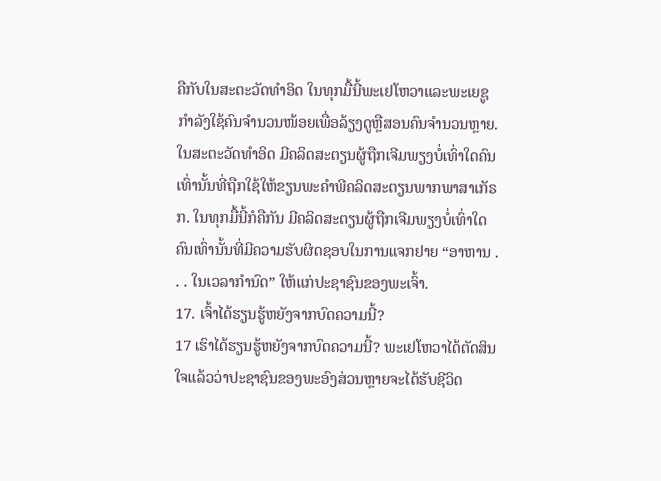ຄືກັບໃນສະຕະວັດທຳອິດ ໃນທຸກມື້ນີ້ພະເຢໂຫວາແລະພະເຍຊູກຳລັງໃຊ້ຄົນຈຳນວນໜ້ອຍເພື່ອລ້ຽງດູຫຼືສອນຄົນຈຳນວນຫຼາຍ. ໃນສະຕະວັດທຳອິດ ມີຄລິດສະຕຽນຜູ້ຖືກເຈີມພຽງບໍ່ເທົ່າໃດຄົນເທົ່ານັ້ນທີ່ຖືກໃຊ້ໃຫ້ຂຽນພະຄຳພີຄລິດສະຕຽນພາກພາສາເກັຣກ. ໃນທຸກມື້ນີ້ກໍຄືກັນ ມີຄລິດສະຕຽນຜູ້ຖືກເຈີມພຽງບໍ່ເທົ່າໃດຄົນເທົ່ານັ້ນທີ່ມີຄວາມຮັບຜິດຊອບໃນການແຈກຢາຍ “ອາຫານ . . . ໃນເວລາກຳນົດ” ໃຫ້ແກ່ປະຊາຊົນຂອງພະເຈົ້າ.
17. ເຈົ້າໄດ້ຮຽນຮູ້ຫຍັງຈາກບົດຄວາມນີ້?
17 ເຮົາໄດ້ຮຽນຮູ້ຫຍັງຈາກບົດຄວາມນີ້? ພະເຢໂຫວາໄດ້ຕັດສິນໃຈແລ້ວວ່າປະຊາຊົນຂອງພະອົງສ່ວນຫຼາຍຈະໄດ້ຮັບຊີວິດ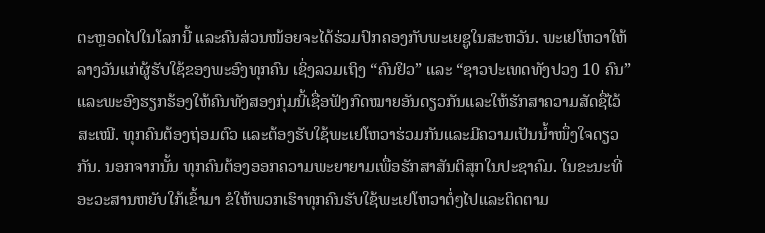ຕະຫຼອດໄປໃນໂລກນີ້ ແລະຄົນສ່ວນໜ້ອຍຈະໄດ້ຮ່ວມປົກຄອງກັບພະເຍຊູໃນສະຫວັນ. ພະເຢໂຫວາໃຫ້ລາງວັນແກ່ຜູ້ຮັບໃຊ້ຂອງພະອົງທຸກຄົນ ເຊິ່ງລວມເຖິງ “ຄົນຢິວ” ແລະ “ຊາວປະເທດທັງປວງ 10 ຄົນ” ແລະພະອົງຮຽກຮ້ອງໃຫ້ຄົນທັງສອງກຸ່ມນີ້ເຊື່ອຟັງກົດໝາຍອັນດຽວກັນແລະໃຫ້ຮັກສາຄວາມສັດຊື່ໄວ້ສະເໝີ. ທຸກຄົນຕ້ອງຖ່ອມຕົວ ແລະຕ້ອງຮັບໃຊ້ພະເຢໂຫວາຮ່ວມກັນແລະມີຄວາມເປັນນໍ້າໜຶ່ງໃຈດຽວກັນ. ນອກຈາກນັ້ນ ທຸກຄົນຕ້ອງອອກຄວາມພະຍາຍາມເພື່ອຮັກສາສັນຕິສຸກໃນປະຊາຄົມ. ໃນຂະນະທີ່ອະວະສານຫຍັບໃກ້ເຂົ້າມາ ຂໍໃຫ້ພວກເຮົາທຸກຄົນຮັບໃຊ້ພະເຢໂຫວາຕໍ່ໆໄປແລະຕິດຕາມ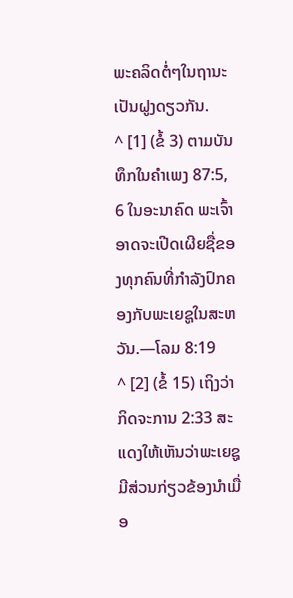ພະຄລິດຕໍ່ໆໃນຖານະເປັນຝູງດຽວກັນ.
^ [1] (ຂໍ້ 3) ຕາມບັນທຶກໃນຄຳເພງ 87:5, 6 ໃນອະນາຄົດ ພະເຈົ້າອາດຈະເປີດເຜີຍຊື່ຂອງທຸກຄົນທີ່ກຳລັງປົກຄອງກັບພະເຍຊູໃນສະຫວັນ.—ໂລມ 8:19
^ [2] (ຂໍ້ 15) ເຖິງວ່າກິດຈະການ 2:33 ສະແດງໃຫ້ເຫັນວ່າພະເຍຊູມີສ່ວນກ່ຽວຂ້ອງນຳເມື່ອ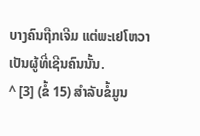ບາງຄົນຖືກເຈີມ ແຕ່ພະເຢໂຫວາເປັນຜູ້ທີ່ເຊີນຄົນນັ້ນ.
^ [3] (ຂໍ້ 15) ສຳລັບຂໍ້ມູນ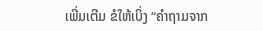ເພີ່ມເຕີມ ຂໍໃຫ້ເບິ່ງ “ຄຳຖາມຈາກ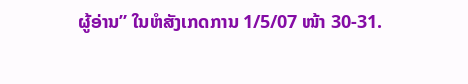ຜູ້ອ່ານ” ໃນຫໍສັງເກດການ 1/5/07 ໜ້າ 30-31.